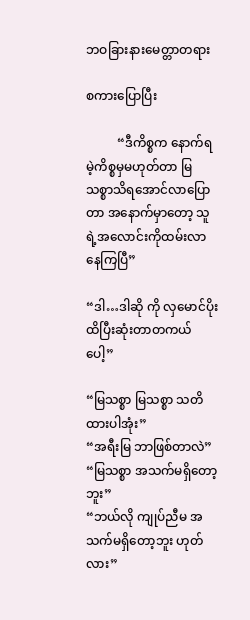ဘဝခြားနားမေတ္တာတရား

စကားပြောပြီး

          “ဒီကိစ္စက နောက်ရမဲ့ကိစ္စမှမဟုတ်တာ မြသစ္စာသိရအောင်လာပြောတာ အနောက်မှာတော့ သူရဲ့အလောင်းကိုထမ်းလာနေကြပြီ”

“ဒါ…ဒါဆို ကို လှမောင်ပိုးထိပြီးဆုံးတာတကယ်ပေါ့”

“မြသစ္စာ မြသစ္စာ သတိထားပါအုံး”
“အရီးမြ ဘာဖြစ်တာလဲ”
“မြသစ္စာ အသက်မရှိတော့ဘူး”
“ဘယ်လို ကျုပ်ညီမ အသက်မရှိတော့ဘူး ဟုတ်လား”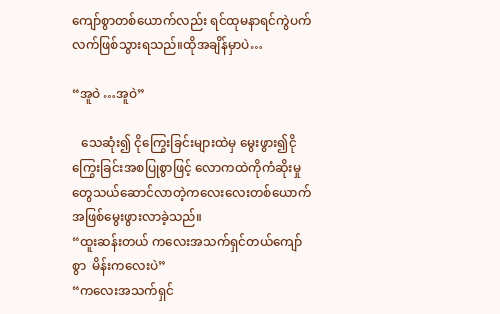ကျော်စွာတစ်ယောက်လည်း ရင်ထုမနာရင်ကွဲပက်လက်ဖြစ်သွားရသည်။ထိုအချိန်မှာပဲ…

“အူဝဲ …အူဝဲ”

   သေဆုံး၍ ငိုကြွေးခြင်းများထဲမှ မွေးဖွား၍ငိုကြွေးခြင်းအစပြုစွာဖြင့် လောကထဲကိုကံဆိုးမှုတွေသယ်ဆောင်လာတဲ့ကလေးလေးတစ်ယောက်အဖြစ်မွေးဖွားလာခဲ့သည်။
“ထူးဆန်းတယ် ကလေးအသက်ရှင်တယ်ကျော်စွာ  မိန်းကလေးပဲ”
“ကလေးအသက်ရှင်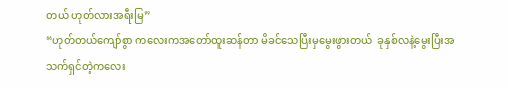တယ် ဟုတ်လားအရီးမြ”
“ဟုတ်တယ်ကျော်စွာ ကလေးကအတော်ထူးဆန်တာ မိခင်သေပြီးမှမွေးဖွားတယ်  ခုနှစ်လနဲ့မွေးပြီးအသက်ရှင်တဲ့ကလေး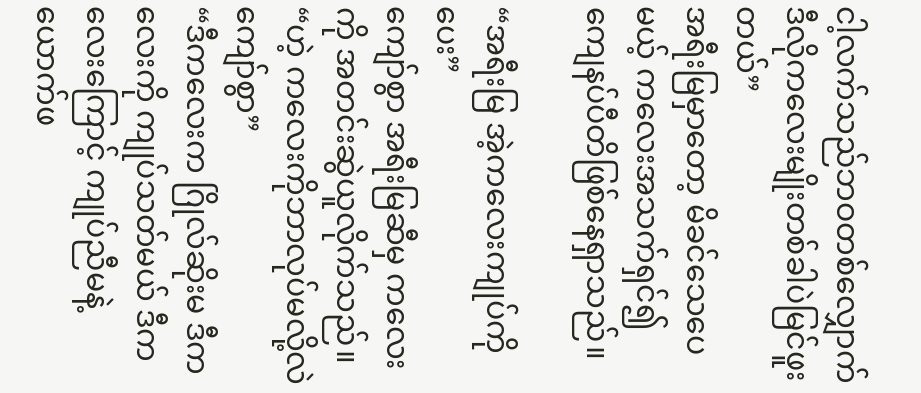ငါ့လက်သည်ဘဝတစ်လျှောက်ဒီလိုကလေးမျိုးတစ်ခါပဲမြင်ဖူးတယ်”
အရီးမြမှာတော့ မိခင်သေပေမယ့် ကလေးအသက်ရှင်၍ ကျေနပ်ပီတိဖြစ်နေရှာသည်။

“အရီးမြ အဲ့ကလေးကျုပ်ကိုပေး”
ကျော်စွာ အရီးမြဆီမှ ကလေးကို အတင်းဆွဲယူလိုက်သည်။
“ဟဲ့ ကလေးကိုဘာလုပ်မလို့လဲ ကျော်စွာ”
“ဒီကလေးက ဂြိုလ်ဆိုးမ ဒီကလေးကို ကျုပ်သတ်မယ် ဒီကလေးကြောင့် ကျုပ်ညီမနဲ့ယောက်ဖ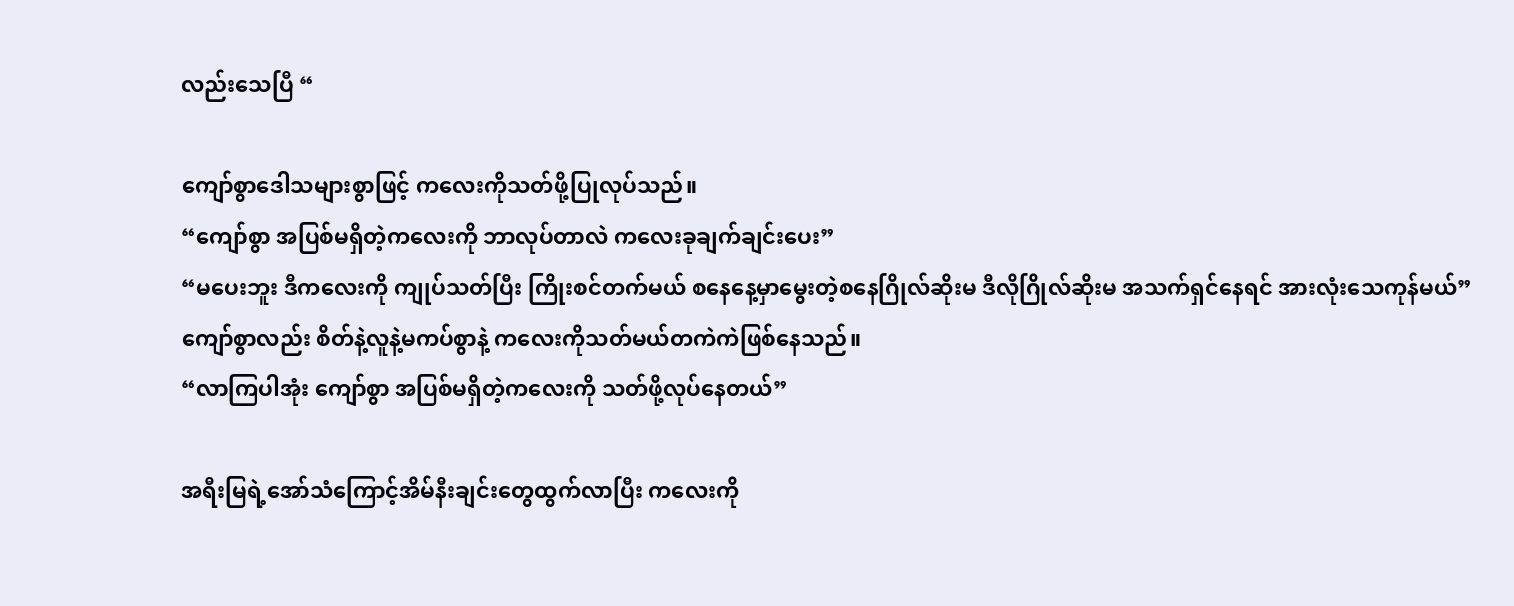လည်းသေပြီ “

ကျော်စွာဒေါသများစွာဖြင့် ကလေးကိုသတ်ဖို့ပြုလုပ်သည်။
“ကျော်စွာ အပြစ်မရှိတဲ့ကလေးကို ဘာလုပ်တာလဲ ကလေးခုချက်ချင်းပေး”
“မပေးဘူး ဒီကလေးကို ကျုပ်သတ်ပြီး ကြိုးစင်တက်မယ် စနေနေ့မှာမွေးတဲ့စနေဂြိုလ်ဆိုးမ ဒီလိုဂြိုလ်ဆိုးမ အသက်ရှင်နေရင် အားလုံးသေကုန်မယ်”
ကျော်စွာလည်း စိတ်နဲ့လူနဲ့မကပ်စွာနဲ့ ကလေးကိုသတ်မယ်တကဲကဲဖြစ်နေသည်။
“လာကြပါအုံး ကျော်စွာ အပြစ်မရှိတဲ့ကလေးကို သတ်ဖို့လုပ်နေတယ်”

အရီးမြရဲ့အော်သံကြောင့်အိမ်နီးချင်းတွေထွက်လာပြီး ကလေးကို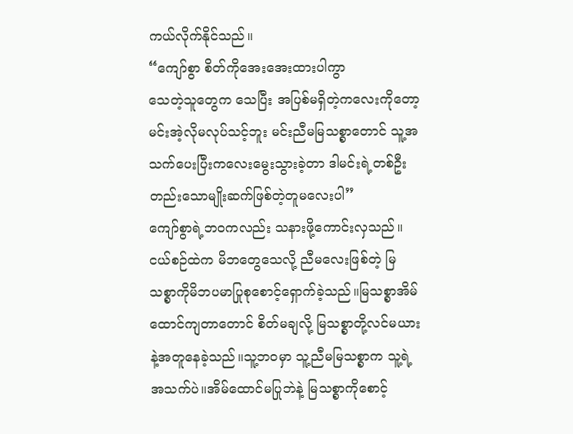ကယ်လိုက်နိုင်သည်။
“ကျော်စွာ စိတ်ကိုအေးအေးထားပါကွာ
သေတဲ့သူတွေက သေပြီး အပြစ်မရှိတဲ့ကလေးကိုတော့မင်းအဲ့လိုမလုပ်သင့်ဘူး မင်းညီမမြသစ္စာတောင် သူ့အသက်ပေးပြီးကလေးမွေးသွားခဲ့တာ ဒါမင်းရဲ့တစ်ဦးတည်းသောမျိုးဆက်ဖြစ်တဲ့တူမလေးပါ”
ကျော်စွာရဲ့ဘဝကလည်း သနားဖို့ကောင်းလှသည်။ငယ်စဉ်ထဲက မိဘတွေသေလို့ ညီမလေးဖြစ်တဲ့ မြသစ္စာကိုမိဘပမာပြုစုစောင့်ရှောက်ခဲ့သည်။မြသစ္စာအိမ်ထောင်ကျတာတောင် စိတ်မချလို့ မြသစ္စာတို့လင်မယားနဲ့အတူနေခဲ့သည်။သူ့ဘဝမှာ သူ့ညီမမြသစ္စာက သူ့ရဲ့အသက်ပဲ။အိမ်ထောင်မပြုဘဲနဲ့ မြသစ္စာကိုစောင့်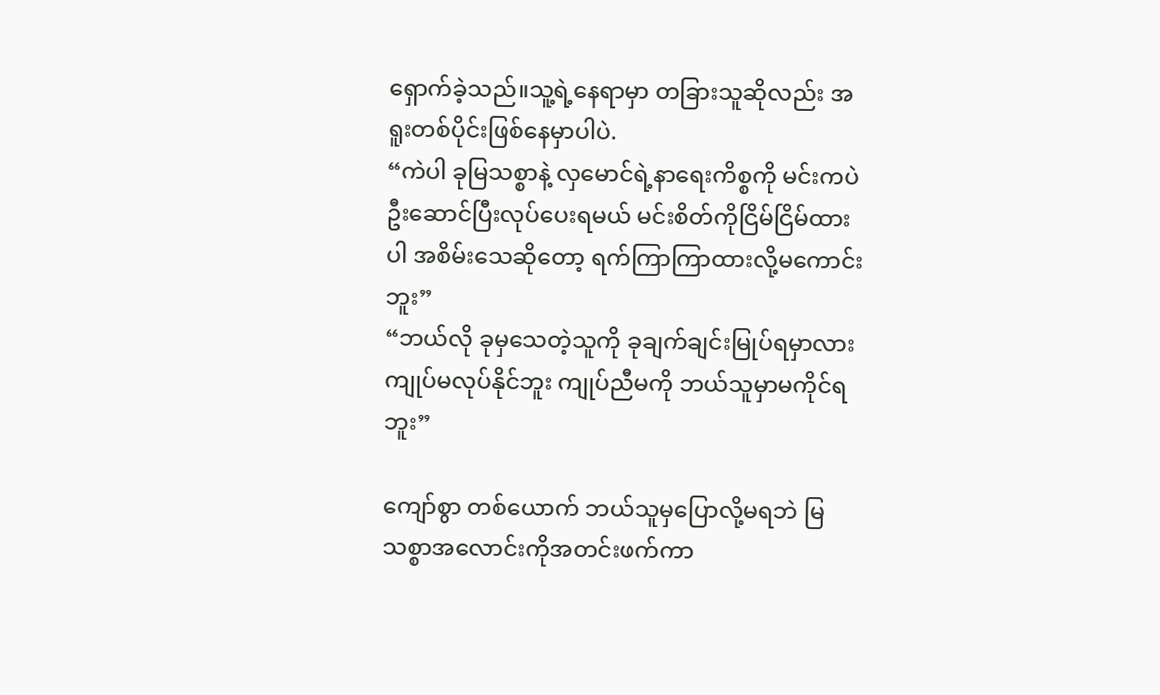ရှောက်ခဲ့သည်။သူ့ရဲ့နေရာမှာ တခြားသူဆိုလည်း အရူးတစ်ပိုင်းဖြစ်နေမှာပါပဲ.
“ကဲပါ ခုမြသစ္စာနဲ့ လှမောင်ရဲ့နာရေးကိစ္စကို မင်းကပဲ ဦးဆောင်ပြီးလုပ်ပေးရမယ် မင်းစိတ်ကိုငြိမ်ငြိမ်ထားပါ အစိမ်းသေဆိုတော့ ရက်ကြာကြာထားလို့မကောင်းဘူး”
“ဘယ်လို ခုမှသေတဲ့သူကို ခုချက်ချင်းမြုပ်ရမှာလား ကျုပ်မလုပ်နိုင်ဘူး ကျုပ်ညီမကို ဘယ်သူမှာမကိုင်ရဘူး”

ကျော်စွာ တစ်ယောက် ဘယ်သူမှပြောလို့မရဘဲ မြသစ္စာအလောင်းကိုအတင်းဖက်ကာ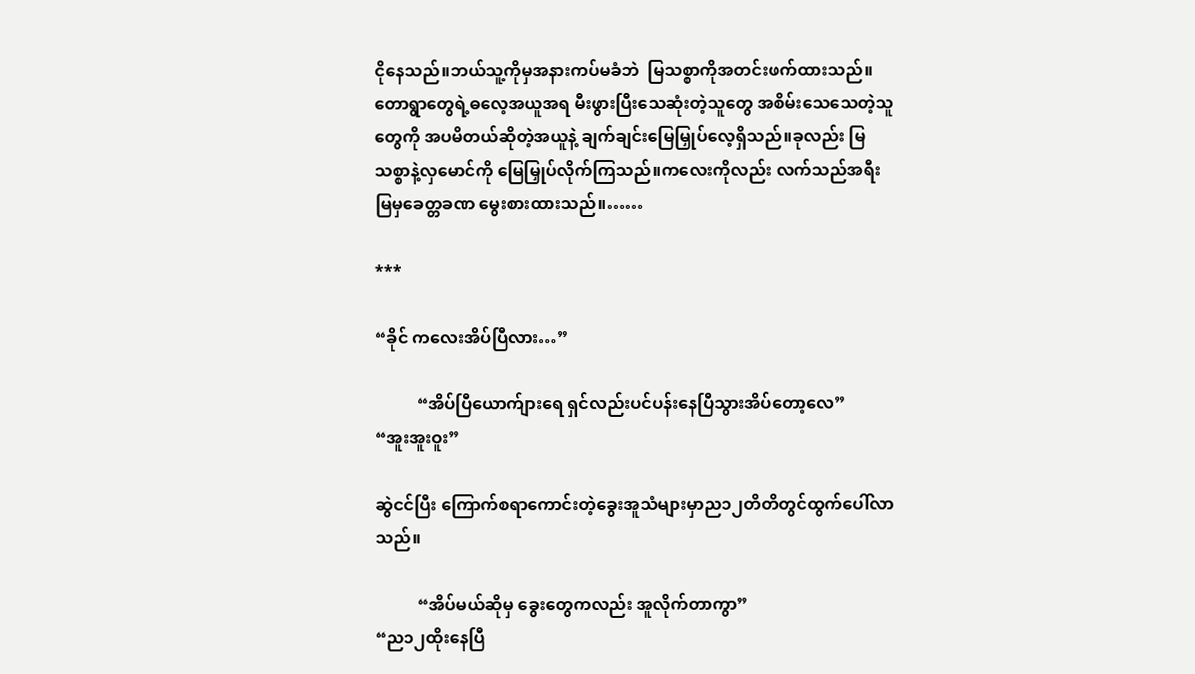ငိုနေသည်။ဘယ်သူ့ကိုမှအနားကပ်မခံဘဲ  မြသစ္စာကိုအတင်းဖက်ထားသည်။တောရွာတွေရဲ့ဓလေ့အယူအရ မီးဖွားပြီးသေဆုံးတဲ့သူတွေ အစိမ်းသေသေတဲ့သူတွေကို အပမိတယ်ဆိုတဲ့အယူနဲ့ ချက်ချင်းမြေမြှုပ်လေ့ရှိသည်။ခုလည်း မြသစ္စာနဲ့လှမောင်ကို မြေမြှုပ်လိုက်ကြသည်။ကလေးကိုလည်း လက်သည်အရီးမြမှခေတ္တခဏ မွေးစားထားသည်။……

***

“ခိုင် ကလေးအိပ်ပြီလား…”

          “အိပ်ပြီယောက်ျားရေ ရှင်လည်းပင်ပန်းနေပြီသွားအိပ်တော့လေ”
“အူးအူးဝူး”

ဆွဲငင်ပြီး ကြောက်စရာကောင်းတဲ့ခွေးအူသံများမှာည၁၂တိတိတွင်ထွက်ပေါ်လာသည်။

          “အိပ်မယ်ဆိုမှ ခွေးတွေကလည်း အူလိုက်တာကွာ”
“ည၁၂ထိုးနေပြီ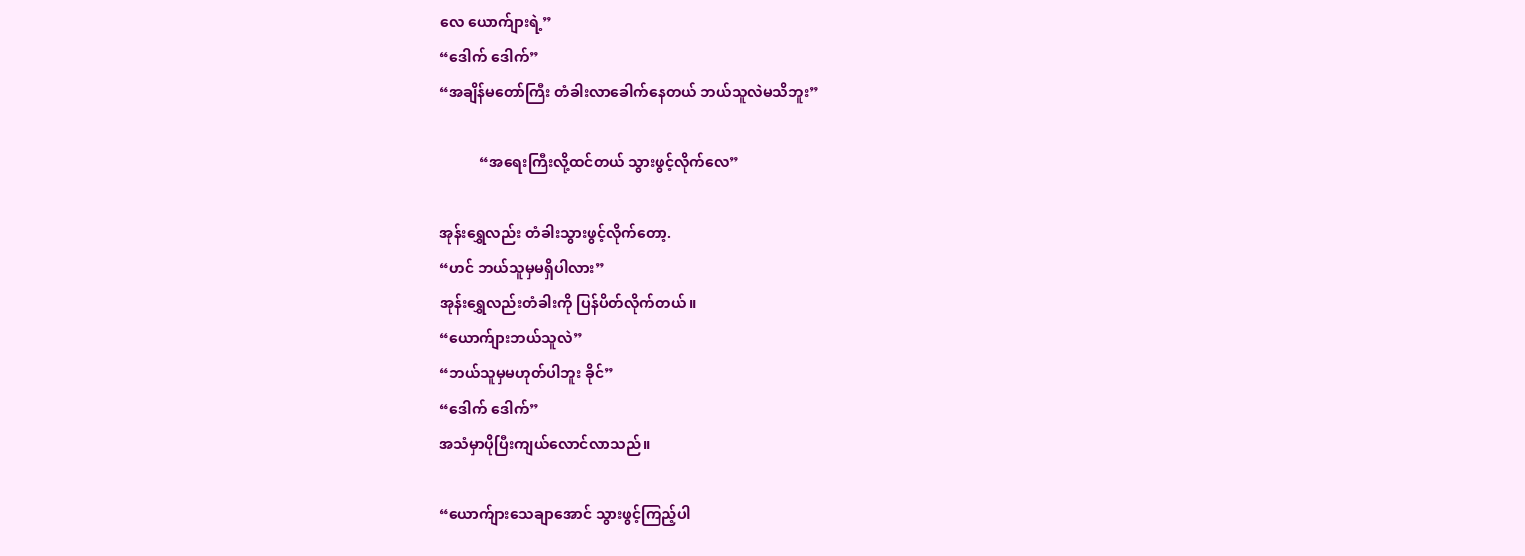လေ ယောက်ျားရဲ့”
“ဒေါက် ဒေါက်”
“အချိန်မတော်ကြီး တံခါးလာခေါက်နေတယ် ဘယ်သူလဲမသိဘူး”

           “အရေးကြီးလို့ထင်တယ် သွားဖွင့်လိုက်လေ”

အုန်းရွှေလည်း တံခါးသွားဖွင့်လိုက်တော့.
“ဟင် ဘယ်သူမှမရှိပါလား”
အုန်းရွှေလည်းတံခါးကို ပြန်ပိတ်လိုက်တယ်။
“ယောက်ျားဘယ်သူလဲ”
“ဘယ်သူမှမဟုတ်ပါဘူး ခိုင်”
“ဒေါက် ဒေါက်”
အသံမှာပိုပြီးကျယ်လောင်လာသည်။

“ယောက်ျားသေချာအောင် သွားဖွင့်ကြည့်ပါ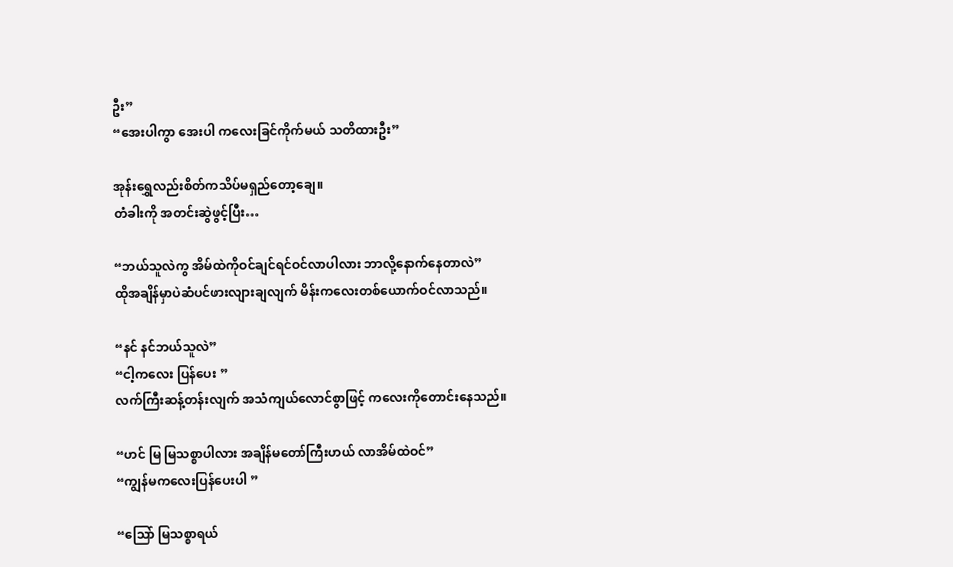ဦး”
“အေးပါကွာ အေးပါ ကလေးခြင်ကိုက်မယ် သတိထားဦး”

အုန်းရွှေလည်းစိတ်ကသိပ်မရှည်တော့ချေ။
တံခါးကို အတင်းဆွဲဖွင့်ပြီး…

“ဘယ်သူလဲကွ အိမ်ထဲကိုဝင်ချင်ရင်ဝင်လာပါလား ဘာလို့နောက်နေတာလဲ”
ထိုအချိန်မှာပဲဆံပင်ဖားလျားချလျက် မိန်းကလေးတစ်ယောက်ဝင်လာသည်။

“နင် နင်ဘယ်သူလဲ”
“ငါ့ကလေး ပြန်ပေး ”
လက်ကြီးဆန့်တန်းလျက် အသံကျယ်လောင်စွာဖြင့် ကလေးကိုတောင်းနေသည်။

“ဟင် မြ မြသစ္စာပါလား အချိန်မတော်ကြီးဟယ် လာအိမ်ထဲဝင်”
“ကျွန်မကလေးပြန်ပေးပါ ”

“သြော် မြသစ္စာရယ်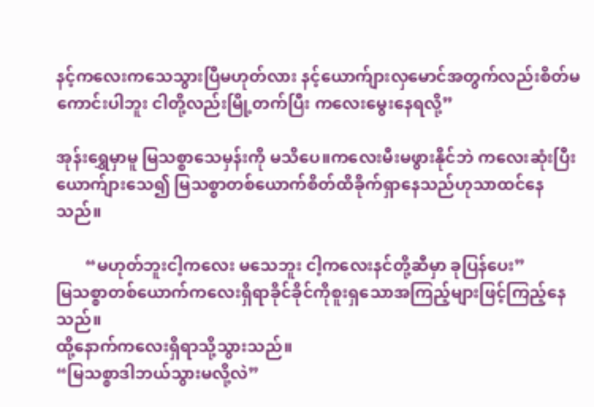နင့်ကလေးကသေသွားပြီမဟုတ်လား နင့်ယောက်ျားလှမောင်အတွက်လည်းစိတ်မကောင်းပါဘူး ငါတို့လည်းမြို့တက်ပြီး ကလေးမွေးနေရလို့”

အုန်းရွှေမှာမူ မြသစ္စာသေမှန်းကို မသိပေ။ကလေးမီးမဖွားနိုင်ဘဲ ကလေးဆုံးပြီး ယောက်ျားသေ၍ မြသစ္စာတစ်ယောက်စိတ်ထိခိုက်ရှာနေသည်ဟုသာထင်နေသည်။

       “မဟုတ်ဘူးငါ့ကလေး မသေဘူး ငါ့ကလေးနင်တို့ဆီမှာ ခုပြန်ပေး”
မြသစ္စာတစ်ယောက်ကလေးရှိရာခိုင်ခိုင်ကိုစူးရှသောအကြည့်များဖြင့်ကြည့်နေသည်။
ထို့နောက်ကလေးရှိရာသို့သွားသည်။
“မြသစ္စာဒါဘယ်သွားမလို့လဲ”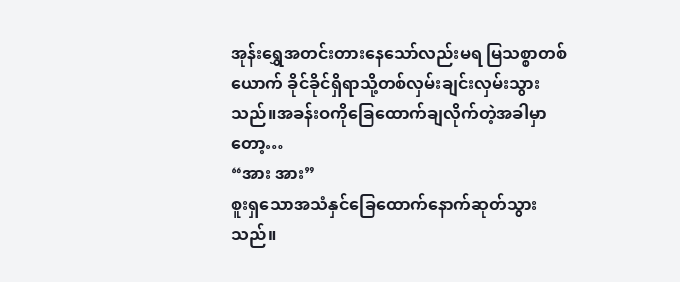အုန်းရွှေအတင်းတားနေသော်လည်းမရ မြသစ္စာတစ်ယောက် ခိုင်ခိုင်ရှိရာသို့တစ်လှမ်းချင်းလှမ်းသွားသည်။အခန်းဝကိုခြေထောက်ချလိုက်တဲ့အခါမှာတော့…
“အား အား”
စူးရှသောအသံနှင်ခြေထောက်နောက်ဆုတ်သွားသည်။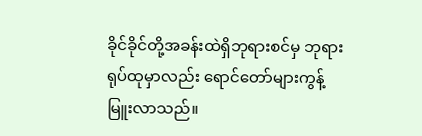ခိုင်ခိုင်တို့အခန်းထဲရှိဘုရားစင်မှ ဘုရားရုပ်ထုမှာလည်း ရောင်တော်များကွန့်မြူးလာသည်။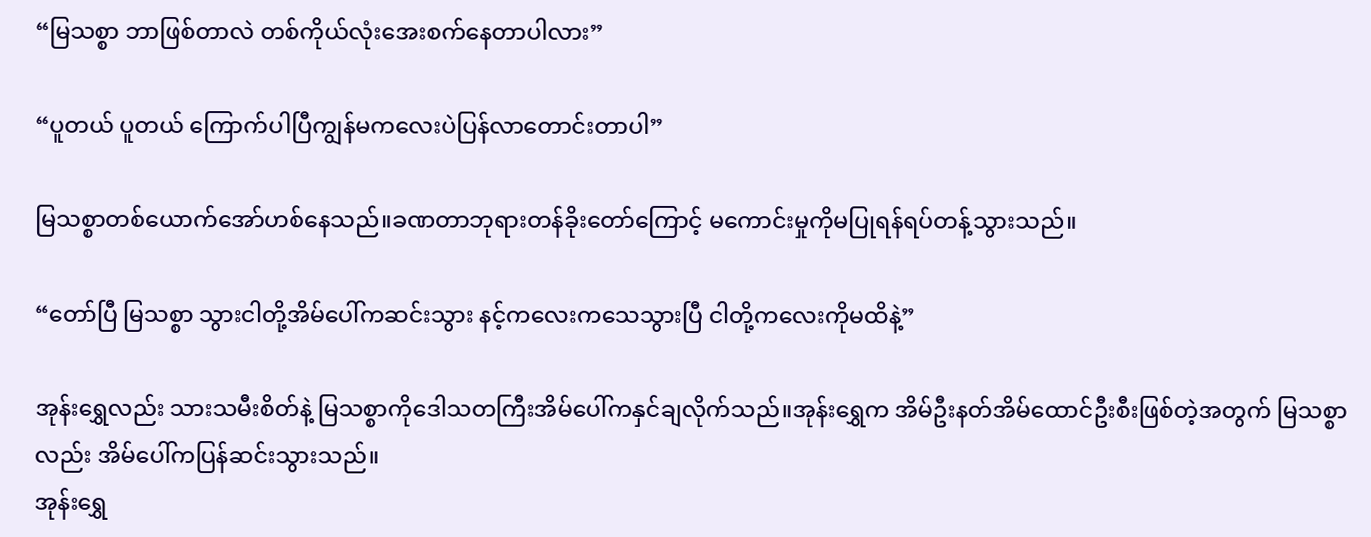“မြသစ္စာ ဘာဖြစ်တာလဲ တစ်ကိုယ်လုံးအေးစက်နေတာပါလား”

“ပူတယ် ပူတယ် ကြောက်ပါပြီကျွန်မကလေးပဲပြန်လာတောင်းတာပါ”

မြသစ္စာတစ်ယောက်အော်ဟစ်နေသည်။ခဏတာဘုရားတန်ခိုးတော်ကြောင့် မကောင်းမှုကိုမပြုရန်ရပ်တန့်သွားသည်။

“တော်ပြီ မြသစ္စာ သွားငါတို့အိမ်ပေါ်ကဆင်းသွား နင့်ကလေးကသေသွားပြီ ငါတို့ကလေးကိုမထိနဲ့”

အုန်းရွှေလည်း သားသမီးစိတ်နဲ့ မြသစ္စာကိုဒေါသတကြီးအိမ်ပေါ်ကနှင်ချလိုက်သည်။အုန်းရွှေက အိမ်ဦးနတ်အိမ်ထောင်ဦးစီးဖြစ်တဲ့အတွက် မြသစ္စာလည်း အိမ်ပေါ်ကပြန်ဆင်းသွားသည်။
အုန်းရွှေ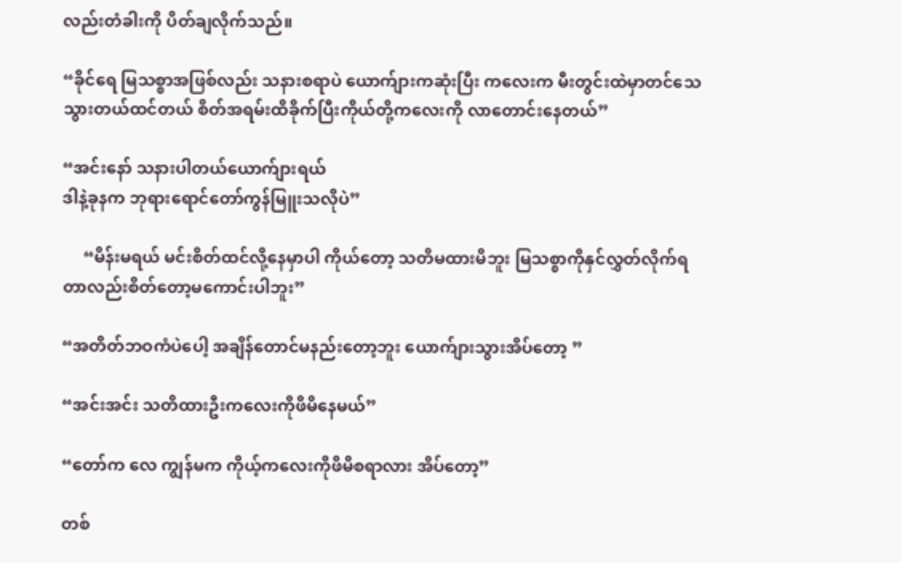လည်းတံခါးကို ပိတ်ချလိုက်သည်။

“ခိုင်ရေ မြသစ္စာအဖြစ်လည်း သနားစရာပဲ ယောက်ျားကဆုံးပြီး ကလေးက မီးတွင်းထဲမှာတင်သေသွားတယ်ထင်တယ် စိတ်အရမ်းထိခိုက်ပြီးကိုယ်တို့ကလေးကို လာတောင်းနေတယ်”

“အင်းနော် သနားပါတယ်ယောက်ျားရယ်
ဒါနဲ့ခုနက ဘုရားရောင်တော်ကွန်မြူးသလိုပဲ”

     “မိန်းမရယ် မင်းစိတ်ထင်လို့နေမှာပါ ကိုယ်တော့ သတိမထားမိဘူး မြသစ္စာကိုနှင်လွှတ်လိုက်ရတာလည်းစိတ်တော့မကောင်းပါဘူး”

“အတိတ်ဘဝကံပဲပေါ့ အချိန်တောင်မနည်းတော့ဘူး ယောက်ျားသွားအိပ်တော့ ”

“အင်းအင်း သတိထားဦးကလေးကိုဖိမိနေမယ်”

“တော်က လေ ကျွန်မက ကိုယ့်ကလေးကိုဖိမိစရာလား အိပ်တော့”

တစ်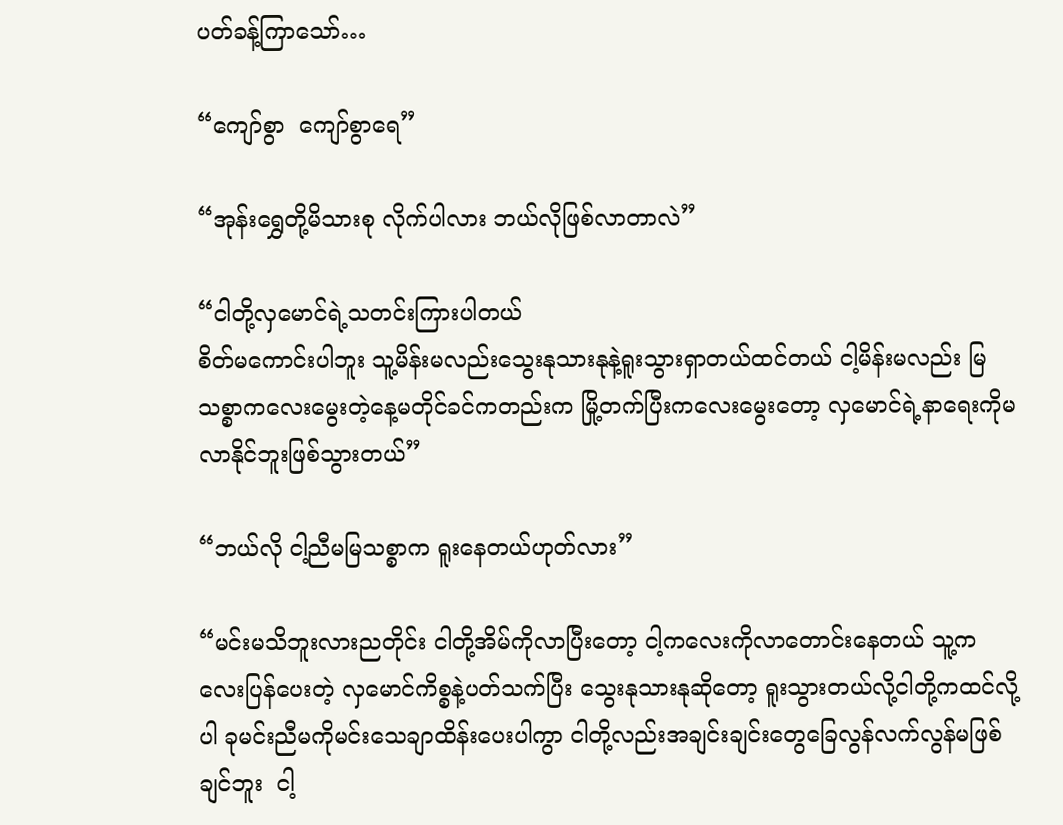ပတ်ခန့်ကြာသော်…

“ကျော်စွာ  ကျော်စွာရေ”

“အုန်းရွှေတို့မိသားစု လိုက်ပါလား ဘယ်လိုဖြစ်လာတာလဲ”

“ငါတို့လှမောင်ရဲ့သတင်းကြားပါတယ်
စိတ်မကောင်းပါဘူး သူ့မိန်းမလည်းသွေးနုသားနုနဲ့ရူးသွားရှာတယ်ထင်တယ် ငါ့မိန်းမလည်း မြသစ္စာကလေးမွေးတဲ့နေ့မတိုင်ခင်ကတည်းက မြို့တက်ပြီးကလေးမွေးတော့ လှမောင်ရဲ့နာရေးကိုမလာနိုင်ဘူးဖြစ်သွားတယ်”

“ဘယ်လို ငါ့ညီမမြသစ္စာက ရူးနေတယ်ဟုတ်လား”

“မင်းမသိဘူးလားညတိုင်း ငါတို့အိမ်ကိုလာပြီးတော့ ငါ့ကလေးကိုလာတောင်းနေတယ် သူ့ကလေးပြန်ပေးတဲ့ လှမောင်ကိစ္စနဲ့ပတ်သက်ပြီး သွေးနုသားနုဆိုတော့ ရူးသွားတယ်လို့ငါတို့ကထင်လို့ပါ ခုမင်းညီမကိုမင်းသေချာထိန်းပေးပါကွာ ငါတို့လည်းအချင်းချင်းတွေခြေလွန်လက်လွန်မဖြစ်ချင်ဘူး  ငါ့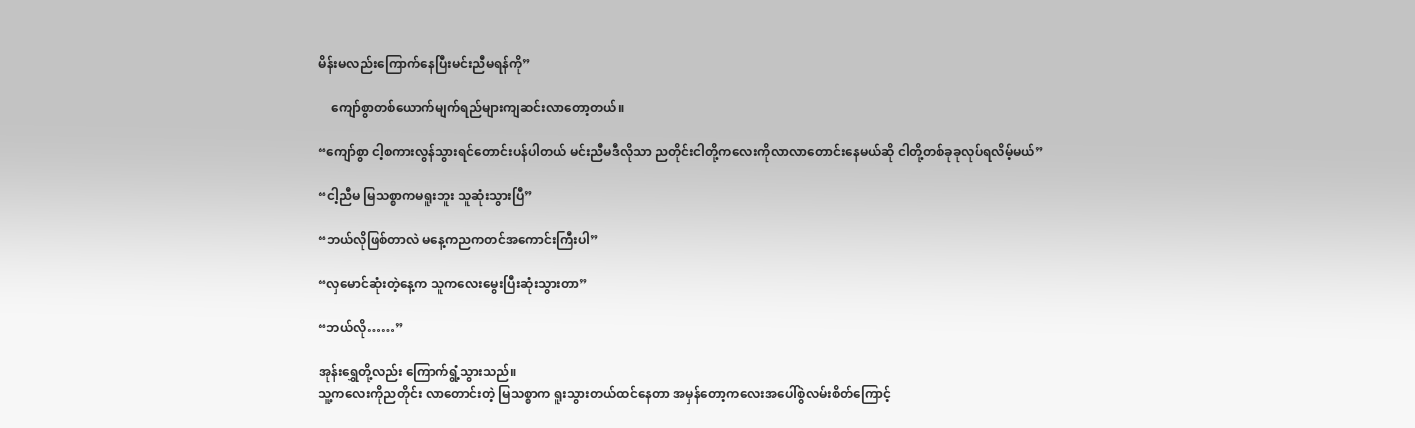မိန်းမလည်းကြောက်နေပြီးမင်းညီမရန်ကို”

    ကျော်စွာတစ်ယောက်မျက်ရည်များကျဆင်းလာတော့တယ်။

“ကျော်စွာ ငါ့စကားလွန်သွားရင်တောင်းပန်ပါတယ် မင်းညီမဒီလိုသာ ညတိုင်းငါတို့ကလေးကိုလာလာတောင်းနေမယ်ဆို ငါတို့တစ်ခုခုလုပ်ရလိမ့်မယ်”

“ငါ့ညီမ မြသစ္စာကမရူးဘူး သူဆုံးသွားပြီ”

“ဘယ်လိုဖြစ်တာလဲ မနေ့ကညကတင်အကောင်းကြီးပါ”

“လှမောင်ဆုံးတဲ့နေ့က သူကလေးမွေးပြီးဆုံးသွားတာ”

“ဘယ်လို……”

အုန်းရွှေတို့လည်း ကြောက်ရွံ့သွားသည်။
သူ့ကလေးကိုညတိုင်း လာတောင်းတဲ့ မြသစ္စာက ရူးသွားတယ်ထင်နေတာ အမှန်တော့ကလေးအပေါ်စွဲလမ်းစိတ်ကြောင့်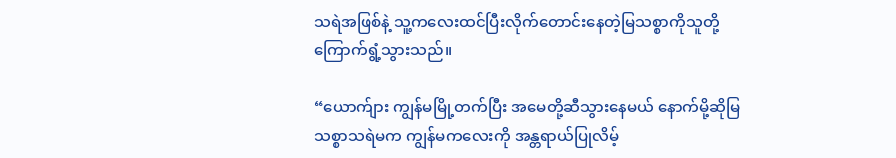သရဲအဖြစ်နဲ့ သူ့ကလေးထင်ပြီးလိုက်တောင်းနေတဲ့မြသစ္စာကိုသူတို့ကြောက်ရွံ့သွားသည်။

“ယောက်ျား ကျွန်မမြို့တက်ပြီး အမေတို့ဆီသွားနေမယ် နောက်မို့ဆိုမြသစ္စာသရဲမက ကျွန်မကလေးကို အန္တရာယ်ပြုလိမ့်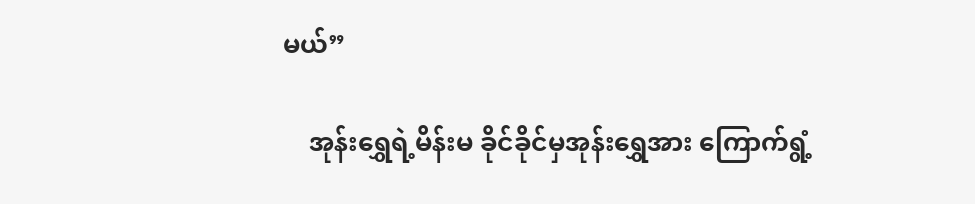မယ်”

    အုန်းရွှေရဲ့မိန်းမ ခိုင်ခိုင်မှအုန်းရွှေအား ကြောက်ရွံ့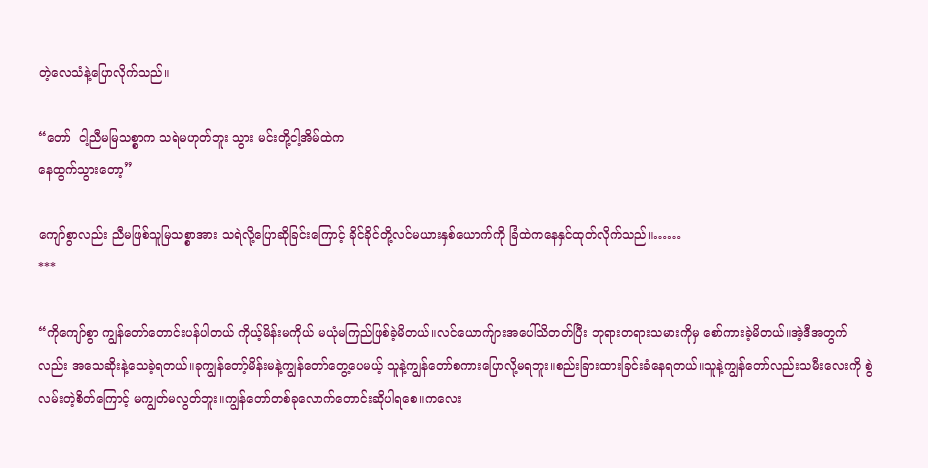တဲ့လေသံနဲ့ပြောလိုက်သည်။

“တော်  ငါ့ညီမမြသစ္စာက သရဲမဟုတ်ဘူး သွား မင်းတို့ငါ့အိမ်ထဲက
နေထွက်သွားတော့”

ကျော်စွာလည်း ညီမဖြစ်သူမြသစ္စာအား သရဲလို့ပြောဆိုခြင်းကြောင့် ခိုင်ခိုင်တို့လင်မယားနှစ်ယောက်ကို ခြံထဲကနေနှင်ထုတ်လိုက်သည်။……
***

“ကိုကျော်စွာ ကျွန်တော်တောင်းပန်ပါတယ် ကိုယ့်မိန်းမကိုယ် မယုံမကြည်ဖြစ်ခဲ့မိတယ်။လင်ယောက်ျားအပေါ်သိတတ်ပြီး ဘုရားတရားသမားကိုမှ စော်ကားခဲ့မိတယ်။အဲ့ဒီအတွက်လည်း အသေဆိုးနဲ့သေခဲ့ရတယ်။ခုကျွန်တော့်မိန်းမနဲ့ကျွန်တော်တွေ့ပေမယ့် သူနဲ့ကျွန်တော်စကားပြောလို့မရဘူး။စည်းခြားထားခြင်းခံနေရတယ်။သူနဲ့ကျွန်တော်လည်းသမီးလေးကို စွဲလမ်းတဲ့စိတ်ကြောင့် မကျွတ်မလွတ်ဘူး။ကျွန်တော်တစ်ခုလောက်တောင်းဆိုပါရစေ။ကလေး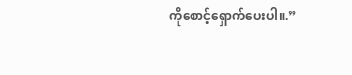ကိုစောင့်ရှောက်ပေးပါ။.”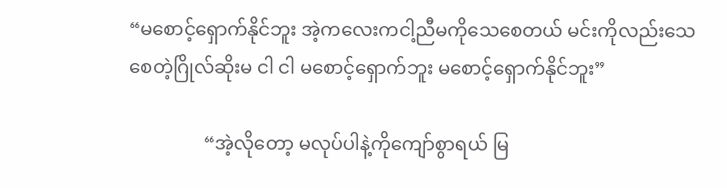“မစောင့်ရှောက်နိုင်ဘူး အဲ့ကလေးကငါ့ညီမကိုသေစေတယ် မင်းကိုလည်းသေစေတဲ့ဂြိုလ်ဆိုးမ ငါ ငါ မစောင့်ရှောက်ဘူး မစောင့်ရှောက်နိုင်ဘူး”

                “အဲ့လိုတော့ မလုပ်ပါနဲ့ကိုကျော်စွာရယ် မြ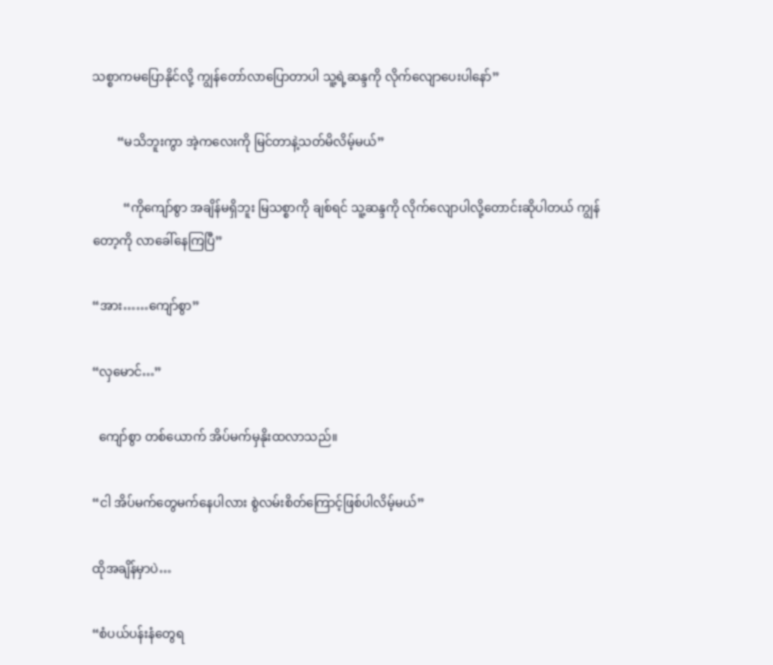သစ္စာကမပြောနိုင်လို့ ကျွန်တော်လာပြောတာပါ သူ့ရဲ့ဆန္ဒကို လိုက်လျောပေးပါနော်”

        “မသိဘူးကွာ အဲ့ကလေးကို မြင်တာနဲ့သတ်မိလိမ့်မယ်”

          “ကိုကျော်စွာ အချိန်မရှိဘူး မြသစ္စာကို ချစ်ရင် သူ့ဆန္ဒကို လိုက်လျောပါလို့တောင်းဆိုပါတယ် ကျွန်တော့ကို လာခေါ်နေကြပြီ”

“အား……ကျော်စွာ”

“လှမောင်…”

  ကျော်စွာ တစ်ယောက် အိပ်မက်မှနိုးထလာသည်။

“ငါ အိပ်မက်တွေမက်နေပါလား စွဲလမ်းစိတ်ကြောင့်ဖြစ်ပါလိမ့်မယ်”

ထိုအချိန်မှာပဲ…

“စံပယ်ပန်းနံတွေရ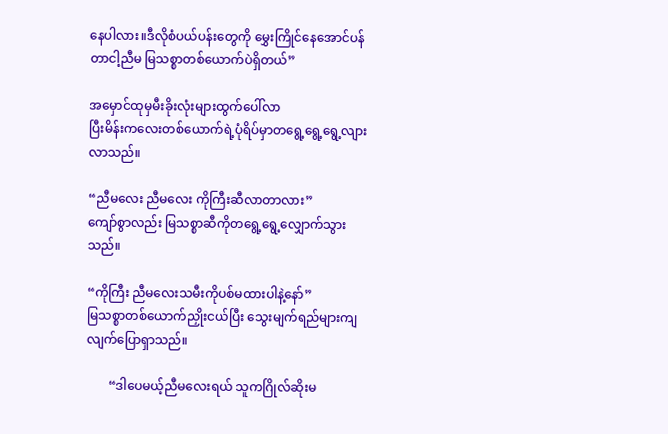နေပါလား။ဒီလိုစံပယ်ပန်းတွေကို မွှေးကြိုင်နေအောင်ပန်တာငါ့ညီမ မြသစ္စာတစ်ယောက်ပဲရှိတယ်”

အမှောင်ထုမှမီးခိုးလုံးများထွက်ပေါ်လာ
ပြီးမိန်းကလေးတစ်ယောက်ရဲ့ပုံရိပ်မှာတရွေ့ရွေ့ရွေ့လျားလာသည်။

“ညီမလေး ညီမလေး ကိုကြီးဆီလာတာလား”
ကျော်စွာလည်း မြသစ္စာဆီကိုတရွေ့ရွေ့လျှောက်သွားသည်။

“ကိုကြီး ညီမလေးသမီးကိုပစ်မထားပါနဲ့နော်”
မြသစ္စာတစ်ယောက်ညှိုးငယ်ပြီး သွေးမျက်ရည်များကျလျက်ပြောရှာသည်။

       “ဒါပေမယ့်ညီမလေးရယ် သူကဂြိုလ်ဆိုးမ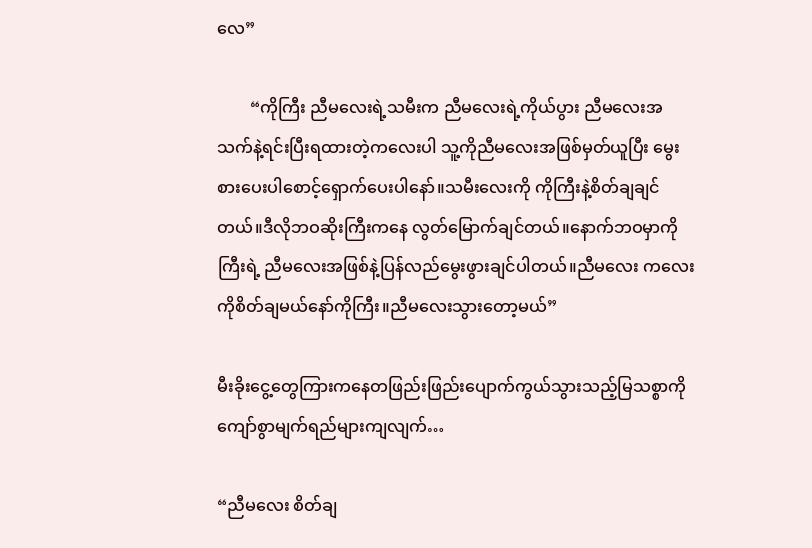လေ”

        “ကိုကြီး ညီမလေးရဲ့သမီးက ညီမလေးရဲ့ကိုယ်ပွား ညီမလေးအသက်နဲ့ရင်းပြီးရထားတဲ့ကလေးပါ သူ့ကိုညီမလေးအဖြစ်မှတ်ယူပြီး မွေးစားပေးပါစောင့်ရှောက်ပေးပါနော်။သမီးလေးကို ကိုကြီးနဲ့စိတ်ချချင်တယ်။ဒီလိုဘဝဆိုးကြီးကနေ လွတ်မြောက်ချင်တယ်။နောက်ဘဝမှာကိုကြီးရဲ့ ညီမလေးအဖြစ်နဲ့ပြန်လည်မွေးဖွားချင်ပါတယ်။ညီမလေး ကလေးကိုစိတ်ချမယ်နော်ကိုကြီး။ညီမလေးသွားတော့မယ်”

မီးခိုးငွေ့တွေကြားကနေတဖြည်းဖြည်းပျောက်ကွယ်သွားသည့်မြသစ္စာကို ကျော်စွာမျက်ရည်များကျလျက်…

“ညီမလေး စိတ်ချ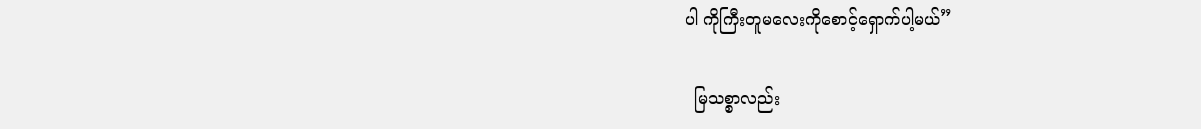ပါ ကိုကြီးတူမလေးကိုစောင့်ရှောက်ပါ့မယ်”

  မြသစ္စာလည်း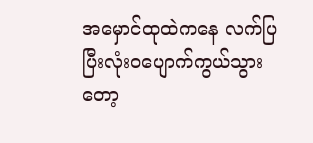အမှောင်ထုထဲကနေ လက်ပြပြီးလုံးဝပျောက်ကွယ်သွားတော့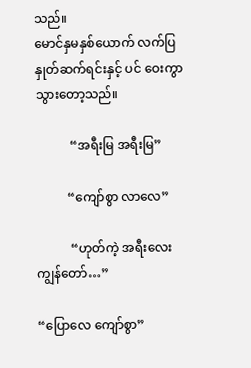သည်။
မောင်နှမနှစ်ယောက် လက်ပြနှုတ်ဆက်ရင်းနှင့် ပင် ဝေးကွာသွားတော့သည်။

           “အရီးမြ အရီးမြ”

          “ကျော်စွာ လာလေ”

           “ဟုတ်ကဲ့ အရီးလေး ကျွန်တော်…”

“ပြောလေ ကျော်စွာ”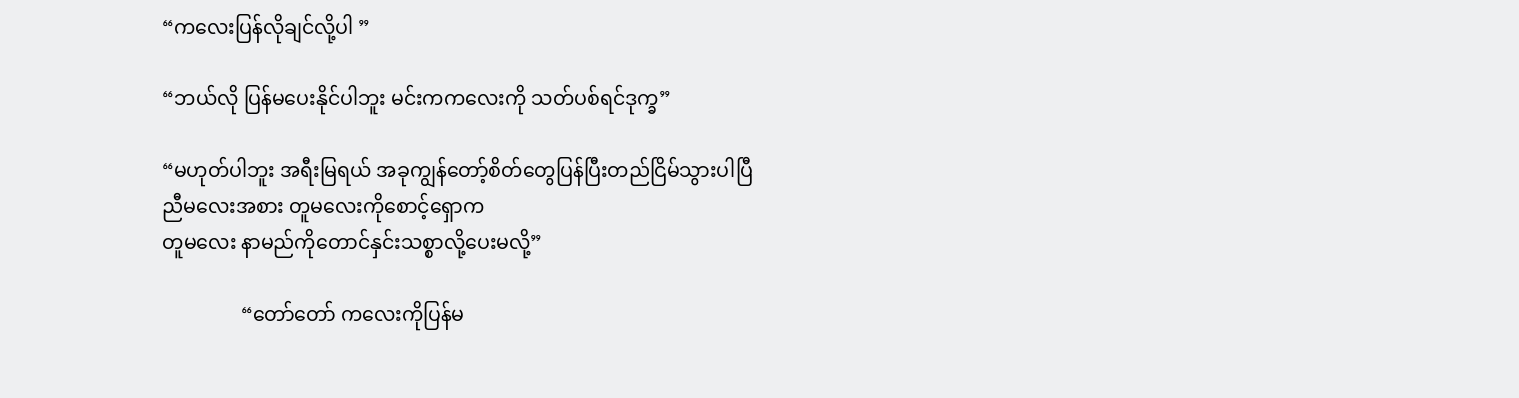“ကလေးပြန်လိုချင်လို့ပါ ”

“ဘယ်လို ပြန်မပေးနိုင်ပါဘူး မင်းကကလေးကို သတ်ပစ်ရင်ဒုက္ခ”

“မဟုတ်ပါဘူး အရီးမြရယ် အခုကျွန်တော့်စိတ်တွေပြန်ပြီးတည်ငြိမ်သွားပါပြီ
ညီမလေးအစား တူမလေးကိုစောင့်ရှောက
တူမလေး နာမည်ကိုတောင်နှင်းသစ္စာလို့ပေးမလို့”

                “တော်တော် ကလေးကိုပြန်မ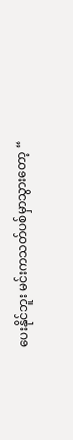ပေးနိုင်ဘူး မင်းကသတ်ပစ်မှာသွားတော့ “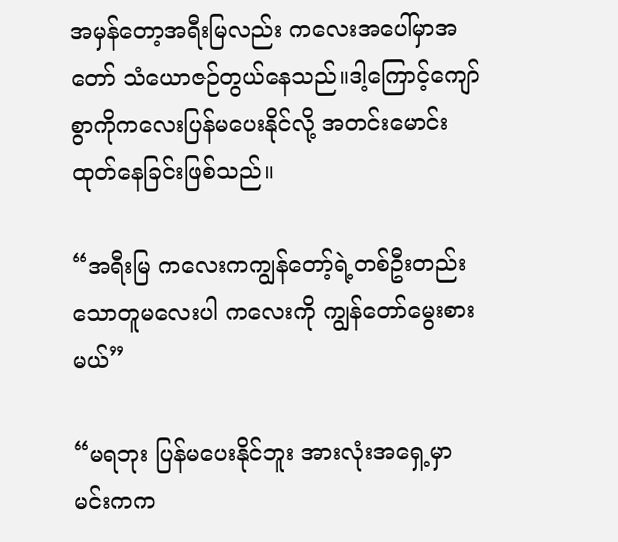အမှန်တော့အရီးမြလည်း ကလေးအပေါ်မှာအတော် သံယောဇဉ်တွယ်နေသည်။ဒါ့ကြောင့်ကျော်စွာကိုကလေးပြန်မပေးနိုင်လို့ အတင်းမောင်းထုတ်နေခြင်းဖြစ်သည်။

“အရီးမြ ကလေးကကျွန်တော့်ရဲ့တစ်ဦးတည်းသောတူမလေးပါ ကလေးကို ကျွန်တော်မွေးစားမယ်”

“မရဘုး ပြန်မပေးနိုင်ဘူး အားလုံးအရှေ့မှာ မင်းကက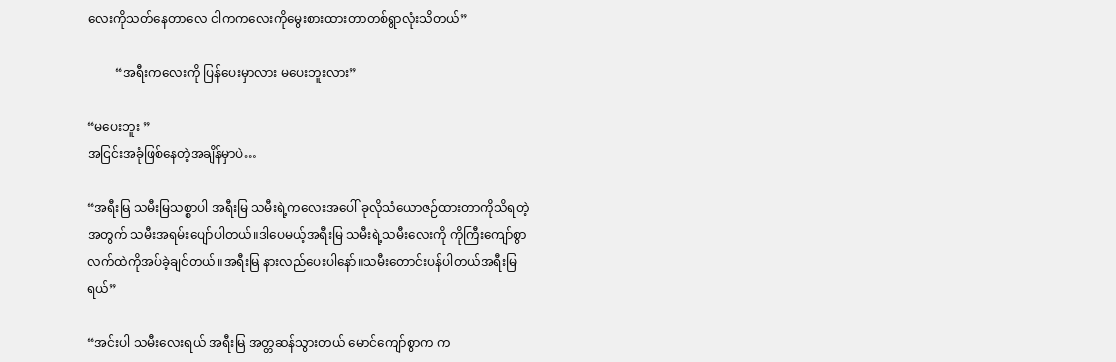လေးကိုသတ်နေတာလေ ငါကကလေးကိုမွေးစားထားတာတစ်ရွာလုံးသိတယ်”

         “အရီးကလေးကို ပြန်ပေးမှာလား မပေးဘူးလား”

“မပေးဘူး ”
အငြင်းအခုံဖြစ်နေတဲ့အချိန်မှာပဲ…

“အရီးမြ သမီးမြသစ္စာပါ အရီးမြ သမီးရဲ့ကလေးအပေါ် ခုလိုသံယောဇဉ်ထားတာကိုသိရတဲ့အတွက် သမီးအရမ်းပျော်ပါတယ်။ဒါပေမယ့်အရီးမြ သမီးရဲ့သမီးလေးကို ကိုကြီးကျော်စွာလက်ထဲကိုအပ်ခဲ့ချင်တယ်။အရီးမြ နားလည်ပေးပါနော်။သမီးတောင်းပန်ပါတယ်အရီးမြရယ်”

“အင်းပါ သမီးလေးရယ် အရီးမြ အတ္တဆန်သွားတယ် မောင်ကျော်စွာက က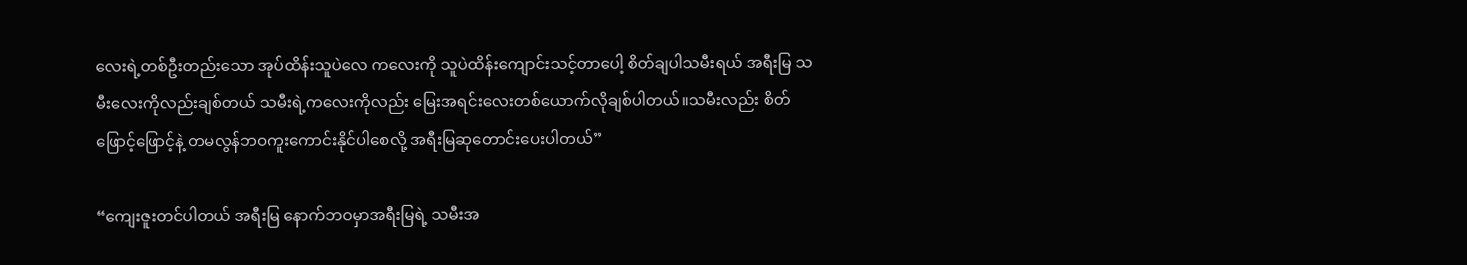လေးရဲ့တစ်ဦးတည်းသော အုပ်ထိန်းသူပဲလေ ကလေးကို သူပဲထိန်းကျောင်းသင့်တာပေါ့ စိတ်ချပါသမီးရယ် အရီးမြ သမီးလေးကိုလည်းချစ်တယ် သမီးရဲ့ကလေးကိုလည်း မြေးအရင်းလေးတစ်ယောက်လိုချစ်ပါတယ်။သမီးလည်း စိတ်ဖြောင့်ဖြောင့်နဲ့ တမလွန်ဘဝကူးကောင်းနိုင်ပါစေလို့ အရီးမြဆုတောင်းပေးပါတယ်”

“ကျေးဇူးတင်ပါတယ် အရီးမြ နောက်ဘဝမှာအရီးမြရဲ့ သမီးအ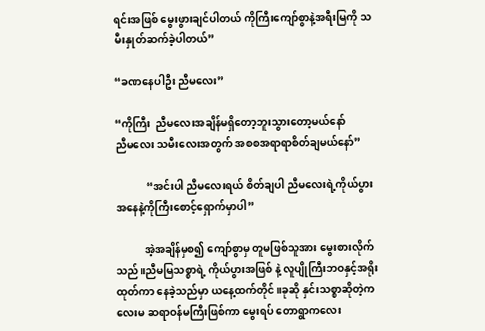ရင်းအဖြစ် မွေးဖွားချင်ပါတယ် ကိုကြီးကျော်စွာနဲ့အရီးမြကို သမီးနှုတ်ဆက်ခဲ့ပါတယ်”

“ခဏနေပါဦး ညီမလေး”

“ကိုကြီး  ညီမလေးအချိန်မရှိတော့ဘူးသွားတော့မယ်နော်
ညီမလေး သမီးလေးအတွက် အစစအရာရာစိတ်ချမယ်နော်”

            “အင်းပါ ညီမလေးရယ် စိတ်ချပါ ညီမလေးရဲ့ကိုယ်ပွားအနေနဲ့ကိုကြီးစောင့်ရှောက်မှာပါ”

           အဲ့အချိန်မှစ၍ ကျော်စွာမှ တူမဖြစ်သူအား မွေးစားလိုက်သည်။ညီမမြသစ္စာရဲ့ ကိုယ်ပွားအဖြစ် နဲ့ လူပျိုကြီးဘဝနှင့်အရိုးထုတ်ကာ နေခဲ့သည်မှာ ယနေ့ထက်တိုင်။ခုဆို နှင်းသစ္စာဆိုတဲ့ကလေးမ ဆရာဝန်မကြီးဖြစ်ကာ မွေးရပ် တောရွာကလေး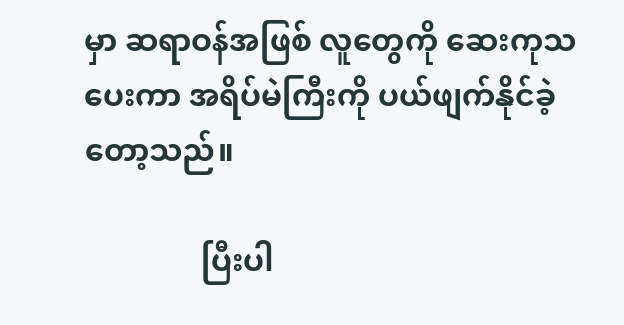မှာ ဆရာဝန်အဖြစ် လူတွေကို ဆေးကုသပေးကာ အရိပ်မဲကြီးကို ပယ်ဖျက်နိုင်ခဲ့တော့သည်။

               ပြီးပါ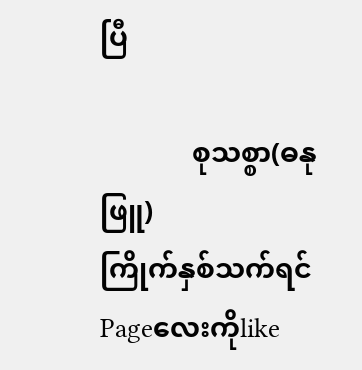ပြီ

             စုသစ္စာ(ဓနုဖြူ)
ကြိုက်နှစ်သက်ရင်Pageလေးကိုlike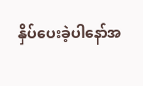နှိပ်ပေးခဲ့ပါနော်အ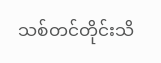သစ်တင်တိုင်းသိ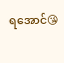ရအောင်😘